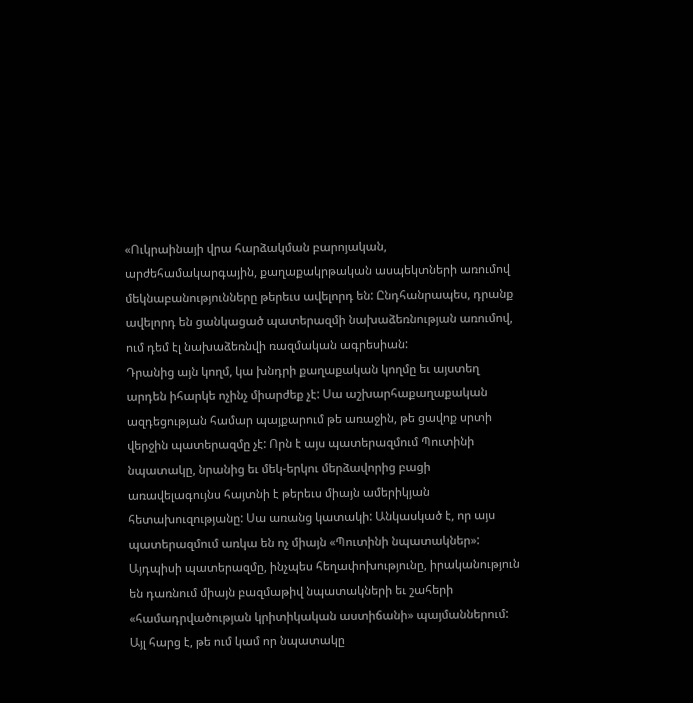«Ուկրաինայի վրա հարձակման բարոյական, արժեհամակարգային, քաղաքակրթական ասպեկտների առումով մեկնաբանությունները թերեւս ավելորդ են: Ընդհանրապես, դրանք ավելորդ են ցանկացած պատերազմի նախաձեռնության առումով, ում դեմ էլ նախաձեռնվի ռազմական ագրեսիան:
Դրանից այն կողմ, կա խնդրի քաղաքական կողմը եւ այստեղ արդեն իհարկե ոչինչ միարժեք չէ: Սա աշխարհաքաղաքական ազդեցության համար պայքարում թե առաջին, թե ցավոք սրտի վերջին պատերազմը չէ: Որն է այս պատերազմում Պուտինի նպատակը, նրանից եւ մեկ-երկու մերձավորից բացի առավելագույնս հայտնի է թերեւս միայն ամերիկյան հետախուզությանը: Սա առանց կատակի: Անկասկած է, որ այս պատերազմում առկա են ոչ միայն «Պուտինի նպատակներ»:
Այդպիսի պատերազմը, ինչպես հեղափոխությունը, իրականություն են դառնում միայն բազմաթիվ նպատակների եւ շահերի «համադրվածության կրիտիկական աստիճանի» պայմաններում: Այլ հարց է, թե ում կամ որ նպատակը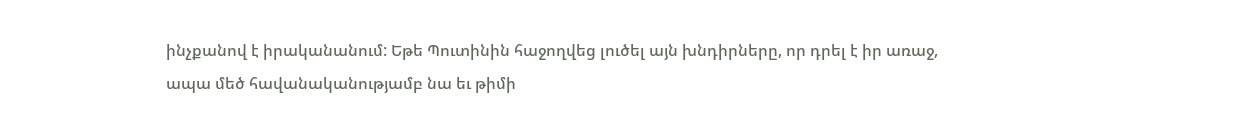ինչքանով է իրականանում: Եթե Պուտինին հաջողվեց լուծել այն խնդիրները, որ դրել է իր առաջ, ապա մեծ հավանականությամբ նա եւ թիմի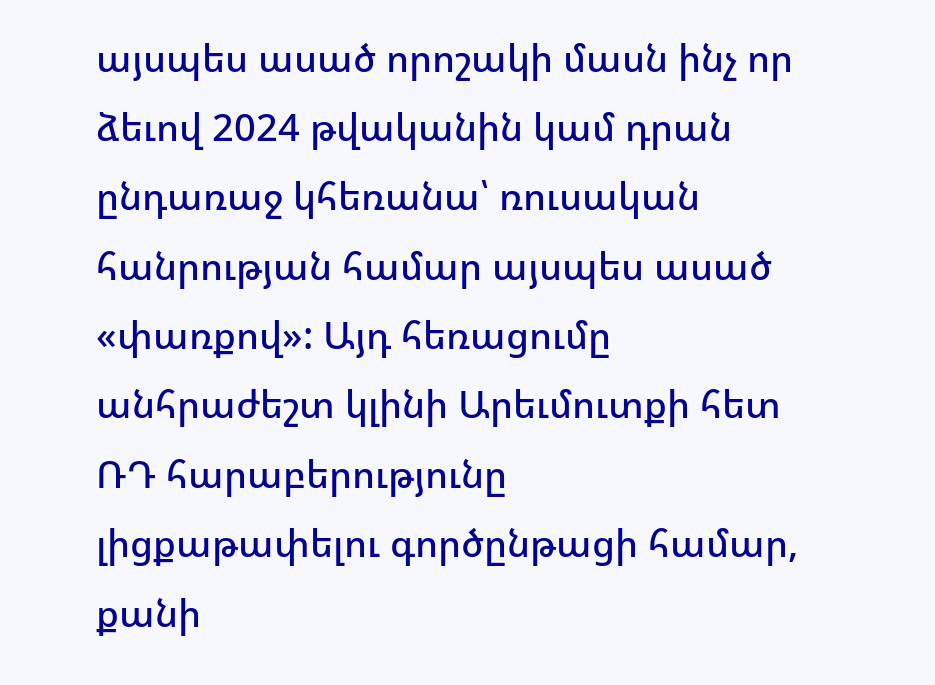այսպես ասած որոշակի մասն ինչ որ ձեւով 2024 թվականին կամ դրան ընդառաջ կհեռանա՝ ռուսական հանրության համար այսպես ասած «փառքով»: Այդ հեռացումը անհրաժեշտ կլինի Արեւմուտքի հետ ՌԴ հարաբերությունը լիցքաթափելու գործընթացի համար, քանի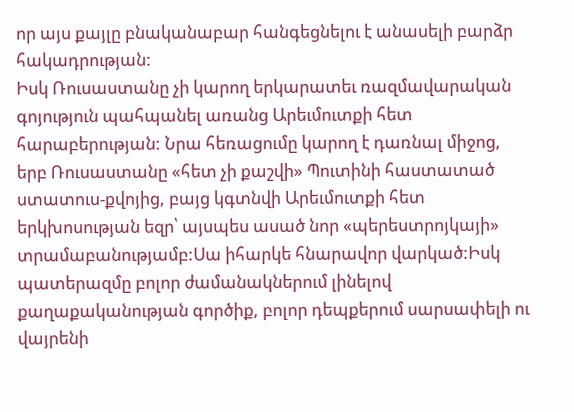որ այս քայլը բնականաբար հանգեցնելու է անասելի բարձր հակադրության:
Իսկ Ռուսաստանը չի կարող երկարատեւ ռազմավարական գոյություն պահպանել առանց Արեւմուտքի հետ հարաբերության: Նրա հեռացումը կարող է դառնալ միջոց, երբ Ռուսաստանը «հետ չի քաշվի» Պուտինի հաստատած ստատուս-քվոյից, բայց կգտնվի Արեւմուտքի հետ երկխոսության եզր՝ այսպես ասած նոր «պերեստրոյկայի» տրամաբանությամբ:Սա իհարկե հնարավոր վարկած:Իսկ պատերազմը բոլոր ժամանակներում լինելով քաղաքականության գործիք, բոլոր դեպքերում սարսափելի ու վայրենի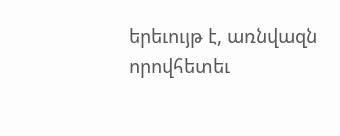երեւույթ է, առնվազն որովհետեւ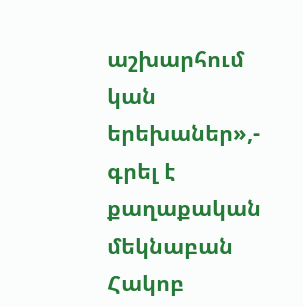աշխարհում կան երեխաներ»,- գրել է քաղաքական մեկնաբան Հակոբ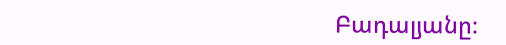Բադալյանը։